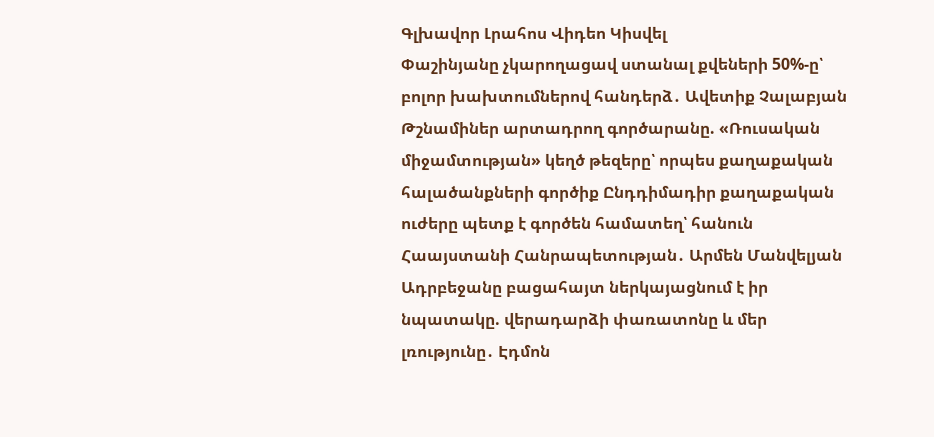Գլխավոր Լրահոս Վիդեո Կիսվել
Փաշինյանը չկարողացավ ստանալ քվեների 50%-ը՝ բոլոր խախտումներով հանդերձ․ Ավետիք Չալաբյան Թշնամիներ արտադրող գործարանը. «Ռուսական միջամտության» կեղծ թեզերը՝ որպես քաղաքական հալածանքների գործիք Ընդդիմադիր քաղաքական ուժերը պետք է գործեն համատեղ՝ հանուն Հաայստանի Հանրապետության․ Արմեն Մանվելյան Ադրբեջանը բացահայտ ներկայացնում է իր նպատակը. վերադարձի փառատոնը և մեր լռությունը․ Էդմոն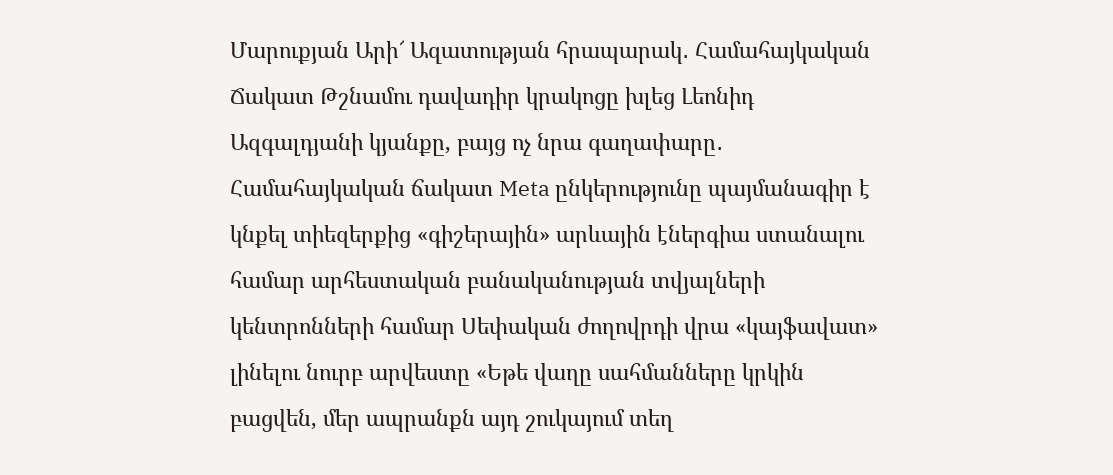Մարուքյան Արի՜ Ազատության հրապարակ․ Համահայկական Ճակատ Թշնամու դավադիր կրակոցը խլեց Լեոնիդ Ազգալդյանի կյանքը, բայց ոչ նրա գաղափարը․ Համահայկական ճակատ Meta ընկերությունը պայմանագիր է կնքել տիեզերքից «գիշերային» արևային էներգիա ստանալու համար արհեստական բանականության տվյալների կենտրոնների համար Սեփական ժողովրդի վրա «կայֆավատ» լինելու նուրբ արվեստը «Եթե վաղը սահմանները կրկին բացվեն, մեր ապրանքն այդ շուկայում տեղ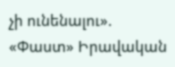չի ունենալու». «Փաստ» Իրավական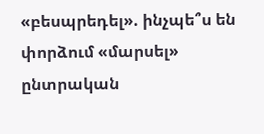«բեսպրեդել». ինչպե՞ս են փորձում «մարսել» ընտրական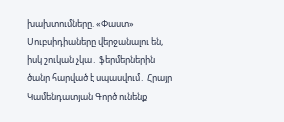խախտումները. «Փաստ» Սուբսիդիաները վերջանալու են, իսկ շուկան չկա․ ֆերմերներին ծանր հարված է սպասվում․ Հրայր Կամենդատյան Գործ ունենք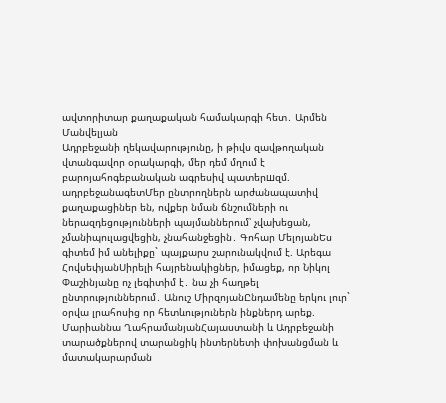ավտորիտար քաղաքական համակարգի հետ․ Արմեն Մանվելյան
Ադրբեջանի ղեկավարությունը, ի թիվս զավթողական վտանգավոր օրակարգի, մեր դեմ մղում է բարոյահոգեբանական ագրեսիվ պատերшզմ. ադրբեջանագետՄեր ընտրողներն արժանապատիվ քաղաքացիներ են, ովքեր նման ճնշումների ու ներազդեցությունների պայմաններում՝ չվախեցան, չմանիպուլացվեցին, չնահանջեցին․ Գոհար ՄելոյանԵս գիտեմ իմ անելիքը` պայքարս շարունակվում է. Արեգա ՀովսեփյանՍիրելի հայրենակիցներ, իմացեք, որ Նիկոլ Փաշինյանը ոչ լեգիտիմ է․ նա չի հաղթել ընտրություններում․ Անուշ ՄիրզոյանԸնդամենը երկու լուր` օրվա լրահոսից որ հետևություներն ինքներդ արեք. Մարիաննա ՂահրամանյանՀայաստանի և Ադրբեջանի տարածքներով տարանցիկ ինտերնետի փոխանցման և մատակարարման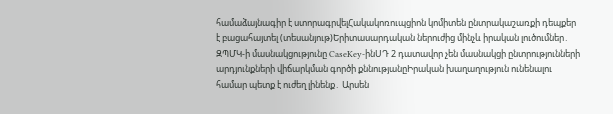համաձայնագիր է ստորագրվելՀակակոռուպցիոն կոմիտեն ընտրակաշառքի դեպքեր է բացահայտել (տեսանյութ)Երիտասարդական ներուժից մինչև իրական լուծումներ․ ԶՊՄԿ-ի մասնակցությունը CaseKey-ինՍԴ 2 դատավոր չեն մասնակցի ընտրությունների արդյունքների վիճարկման գործի քննությանըԻրական խաղաղություն ունենալու համար պետք է ուժեղ լինենք․ Արսեն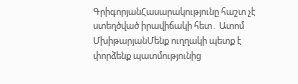ԳրիգորյանՀասարակությունը հաշտ չէ ստեղծված իրավիճակի հետ․ Ատոմ ՄխիթարյանՄենք ուղղակի պետք է փորձենք պատմությունից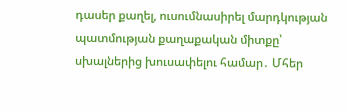դասեր քաղել, ուսումնասիրել մարդկության պատմության քաղաքական միտքը՝ սխալներից խուսափելու համար․ Մհեր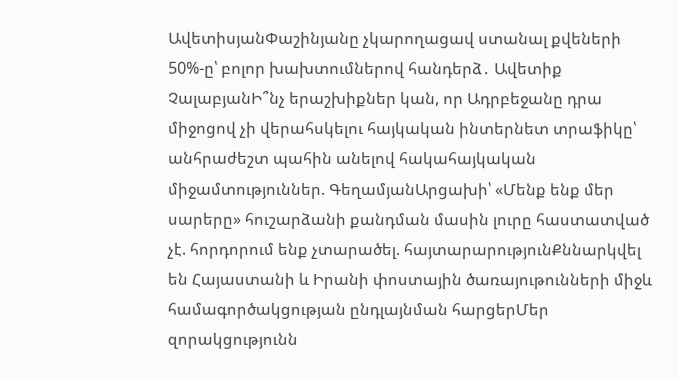ԱվետիսյանՓաշինյանը չկարողացավ ստանալ քվեների 50%-ը՝ բոլոր խախտումներով հանդերձ․ Ավետիք ՉալաբյանԻ՞նչ երաշխիքներ կան, որ Ադրբեջանը դրա միջոցով չի վերահսկելու հայկական ինտերնետ տրաֆիկը՝ անհրաժեշտ պահին անելով հակահայկական միջամտություններ. ԳեղամյանԱրցախի՝ «Մենք ենք մեր սարերը» հուշարձանի քանդման մասին լուրը հաստատված չէ. հորդորում ենք չտարածել. հայտարարությունՔննարկվել են Հայաստանի և Իրանի փոստային ծառայութունների միջև համագործակցության ընդլայնման հարցերՄեր զորակցությունն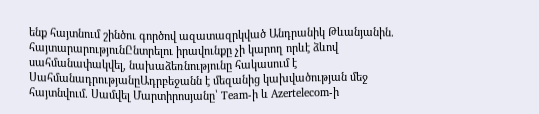ենք հայտնում շինծու գործով ազատազրկված Անդրանիկ Թևանյանին. հայտարարությունԸնտրելու իրավունքը չի կարող որևէ ձևով սահմանափակվել, նախաձեռնությունը հակասում է ՍահմանադրությանըԱդրբեջանն է մեզանից կախվածության մեջ հայտնվում. Սամվել Մարտիրոսյանը՝ Team-ի և Azertelecom-ի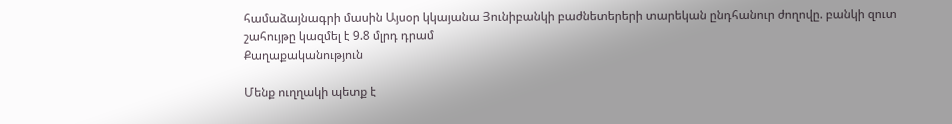համաձայնագրի մասին Այսօր կկայանա Յունիբանկի բաժնետերերի տարեկան ընդհանուր ժողովը. բանկի զուտ շահույթը կազմել է 9.8 մլրդ դրամ
Քաղաքականություն

Մենք ուղղակի պետք է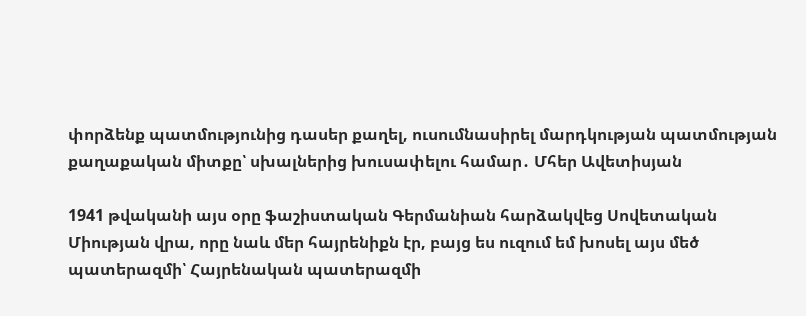փորձենք պատմությունից դասեր քաղել, ուսումնասիրել մարդկության պատմության քաղաքական միտքը՝ սխալներից խուսափելու համար․ Մհեր Ավետիսյան

1941 թվականի այս օրը ֆաշիստական Գերմանիան հարձակվեց Սովետական Միության վրա, որը նաև մեր հայրենիքն էր, բայց ես ուզում եմ խոսել այս մեծ պատերազմի՝ Հայրենական պատերազմի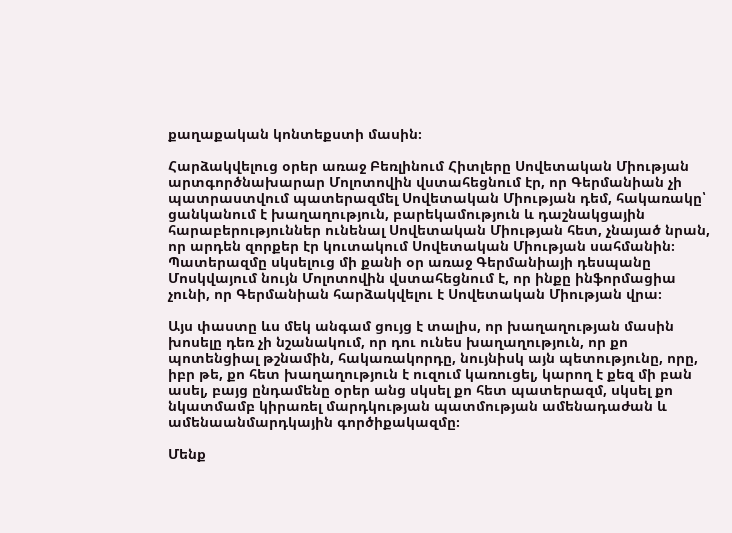քաղաքական կոնտեքստի մասին։

Հարձակվելուց օրեր առաջ Բեռլինում Հիտլերը Սովետական Միության արտգործնախարար Մոլոտովին վստահեցնում էր, որ Գերմանիան չի պատրաստվում պատերազմել Սովետական Միության դեմ, հակառակը՝ ցանկանում է խաղաղություն, բարեկամություն և դաշնակցային հարաբերություններ ունենալ Սովետական Միության հետ, չնայած նրան, որ արդեն զորքեր էր կուտակում Սովետական Միության սահմանին։
Պատերազմը սկսելուց մի քանի օր առաջ Գերմանիայի դեսպանը Մոսկվայում նույն Մոլոտովին վստահեցնում է, որ ինքը ինֆորմացիա չունի, որ Գերմանիան հարձակվելու է Սովետական Միության վրա։

Այս փաստը ևս մեկ անգամ ցույց է տալիս, որ խաղաղության մասին խոսելը դեռ չի նշանակում, որ դու ունես խաղաղություն, որ քո պոտենցիալ թշնամին, հակառակորդը, նույնիսկ այն պետությունը, որը, իբր թե, քո հետ խաղաղություն է ուզում կառուցել, կարող է քեզ մի բան ասել, բայց ընդամենը օրեր անց սկսել քո հետ պատերազմ, սկսել քո նկատմամբ կիրառել մարդկության պատմության ամենադաժան և ամենաանմարդկային գործիքակազմը։

Մենք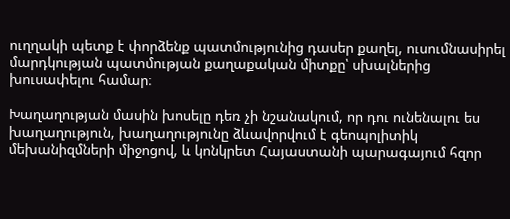ուղղակի պետք է փորձենք պատմությունից դասեր քաղել, ուսումնասիրել մարդկության պատմության քաղաքական միտքը՝ սխալներից խուսափելու համար։

Խաղաղության մասին խոսելը դեռ չի նշանակում, որ դու ունենալու ես խաղաղություն, խաղաղությունը ձևավորվում է գեոպոլիտիկ մեխանիզմների միջոցով, և կոնկրետ Հայաստանի պարագայում հզոր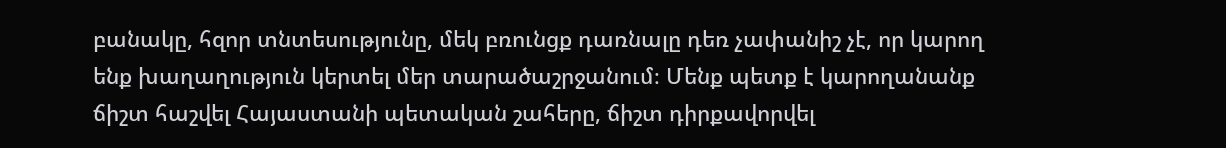բանակը, հզոր տնտեսությունը, մեկ բռունցք դառնալը դեռ չափանիշ չէ, որ կարող ենք խաղաղություն կերտել մեր տարածաշրջանում։ Մենք պետք է կարողանանք ճիշտ հաշվել Հայաստանի պետական շահերը, ճիշտ դիրքավորվել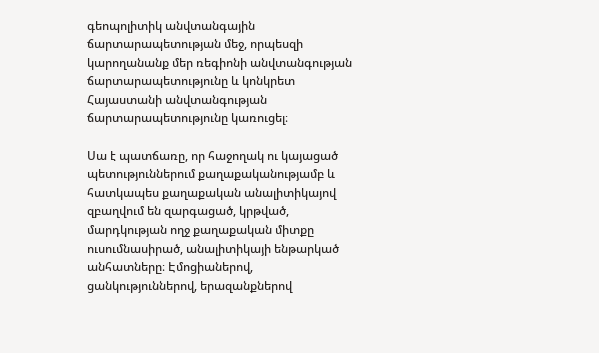գեոպոլիտիկ անվտանգային ճարտարապետության մեջ, որպեսզի կարողանանք մեր ռեգիոնի անվտանգության ճարտարապետությունը և կոնկրետ Հայաստանի անվտանգության ճարտարապետությունը կառուցել։

Սա է պատճառը, որ հաջողակ ու կայացած պետություններում քաղաքականությամբ և հատկապես քաղաքական անալիտիկայով զբաղվում են զարգացած, կրթված, մարդկության ողջ քաղաքական միտքը ուսումնասիրած, անալիտիկայի ենթարկած անհատները։ Էմոցիաներով, ցանկություններով, երազանքներով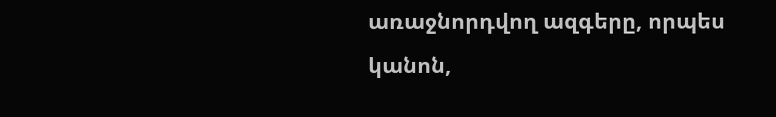առաջնորդվող ազգերը, որպես կանոն,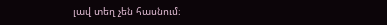լավ տեղ չեն հասնում։